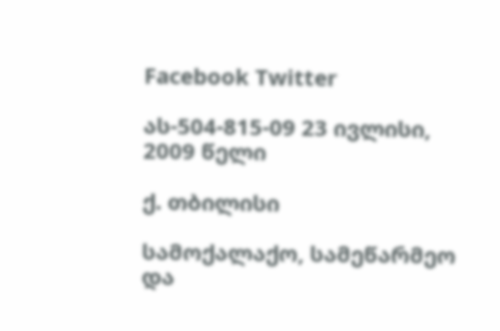Facebook Twitter

ას-504-815-09 23 ივლისი, 2009 წელი

ქ. თბილისი

სამოქალაქო, სამეწარმეო და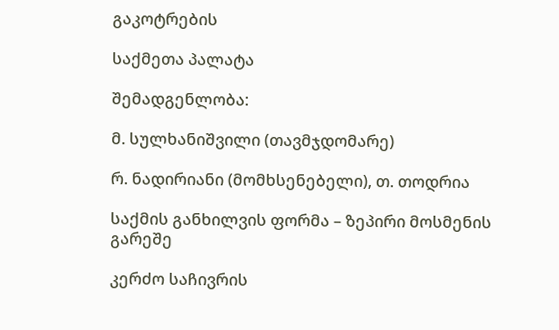გაკოტრების

საქმეთა პალატა

შემადგენლობა:

მ. სულხანიშვილი (თავმჯდომარე)

რ. ნადირიანი (მომხსენებელი), თ. თოდრია

საქმის განხილვის ფორმა – ზეპირი მოსმენის გარეშე

კერძო საჩივრის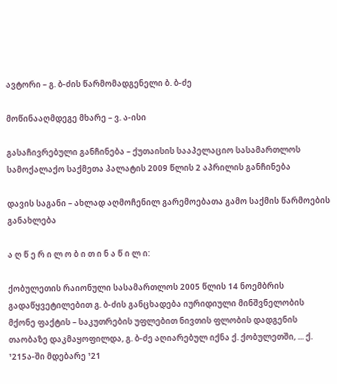ავტორი – გ. ბ-ძის წარმომადგენელი ბ. ბ-ძე

მოწინააღმდეგე მხარე – ვ. ა-ისი

გასაჩივრებული განჩინება – ქუთაისის სააპელაციო სასამართლოს სამოქალაქო საქმეთა პალატის 2009 წლის 2 აპრილის განჩინება

დავის საგანი – ახლად აღმოჩენილ გარემოებათა გამო საქმის წარმოების განახლება

ა ღ წ ე რ ი ლ ო ბ ი თ ი ნ ა წ ი ლ ი:

ქობულეთის რაიონული სასამართლოს 2005 წლის 14 ნოემბრის გადაწყვეტილებით გ. ბ-ძის განცხადება იურიდიული მინშვნელობის მქონე ფაქტის – საკუთრების უფლებით ნივთის ფლობის დადგენის თაობაზე დაკმაყოფილდა, გ. ბ-ძე აღიარებულ იქნა ქ. ქობულეთში, ... ქ. ¹215ა-ში მდებარე ¹21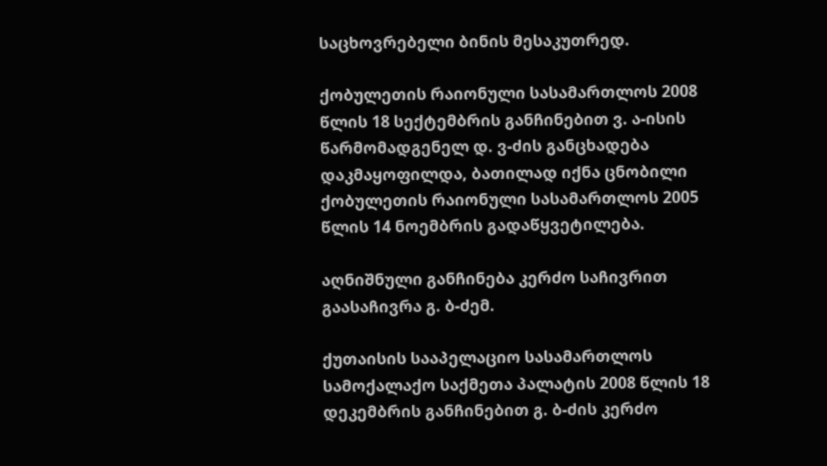საცხოვრებელი ბინის მესაკუთრედ.

ქობულეთის რაიონული სასამართლოს 2008 წლის 18 სექტემბრის განჩინებით ვ. ა-ისის წარმომადგენელ დ. ვ-ძის განცხადება დაკმაყოფილდა, ბათილად იქნა ცნობილი ქობულეთის რაიონული სასამართლოს 2005 წლის 14 ნოემბრის გადაწყვეტილება.

აღნიშნული განჩინება კერძო საჩივრით გაასაჩივრა გ. ბ-ძემ.

ქუთაისის სააპელაციო სასამართლოს სამოქალაქო საქმეთა პალატის 2008 წლის 18 დეკემბრის განჩინებით გ. ბ-ძის კერძო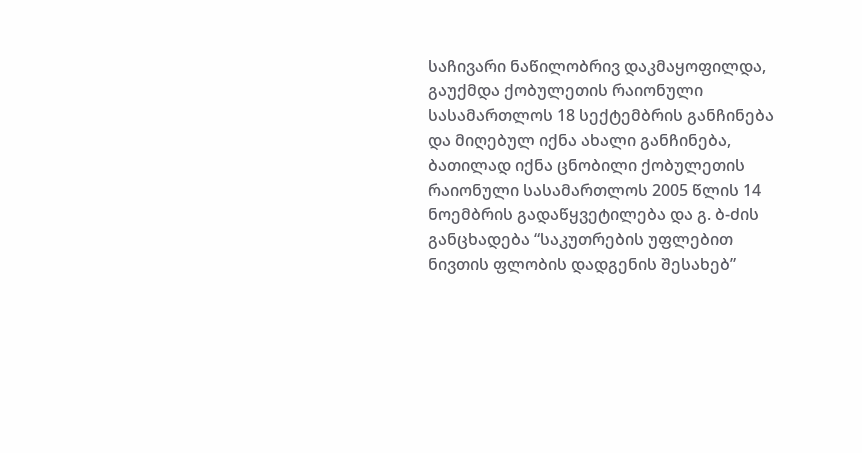საჩივარი ნაწილობრივ დაკმაყოფილდა, გაუქმდა ქობულეთის რაიონული სასამართლოს 18 სექტემბრის განჩინება და მიღებულ იქნა ახალი განჩინება, ბათილად იქნა ცნობილი ქობულეთის რაიონული სასამართლოს 2005 წლის 14 ნოემბრის გადაწყვეტილება და გ. ბ-ძის განცხადება “საკუთრების უფლებით ნივთის ფლობის დადგენის შესახებ”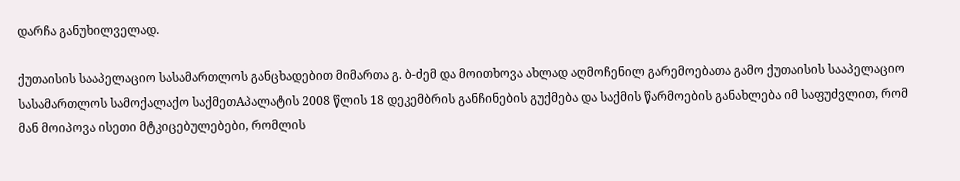დარჩა განუხილველად.

ქუთაისის სააპელაციო სასამართლოს განცხადებით მიმართა გ. ბ-ძემ და მოითხოვა ახლად აღმოჩენილ გარემოებათა გამო ქუთაისის სააპელაციო სასამართლოს სამოქალაქო საქმეთAპალატის 2008 წლის 18 დეკემბრის განჩინების გუქმება და საქმის წარმოების განახლება იმ საფუძვლით, რომ მან მოიპოვა ისეთი მტკიცებულებები, რომლის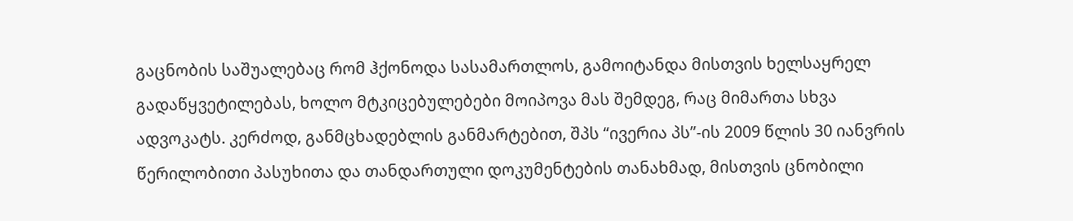გაცნობის საშუალებაც რომ ჰქონოდა სასამართლოს, გამოიტანდა მისთვის ხელსაყრელ გადაწყვეტილებას, ხოლო მტკიცებულებები მოიპოვა მას შემდეგ, რაც მიმართა სხვა ადვოკატს. კერძოდ, განმცხადებლის განმარტებით, შპს “ივერია პს”-ის 2009 წლის 30 იანვრის წერილობითი პასუხითა და თანდართული დოკუმენტების თანახმად, მისთვის ცნობილი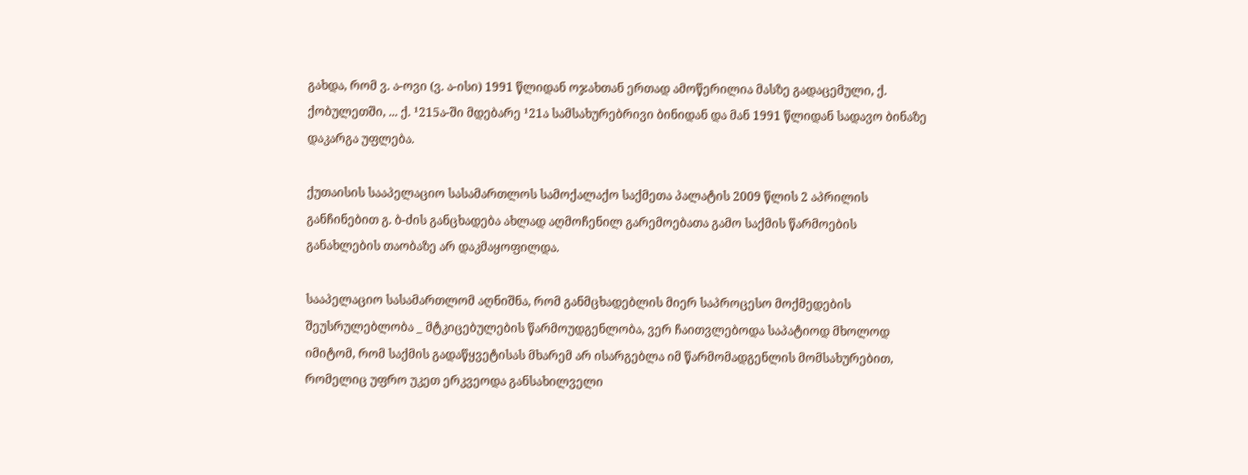გახდა, რომ ვ. ა-ოვი (ვ. ა-ისი) 1991 წლიდან ოჯახთან ერთად ამოწერილია მასზე გადაცემული, ქ. ქობულეთში, ... ქ. ¹215ა-ში მდებარე ¹21ა სამსახურებრივი ბინიდან და მან 1991 წლიდან სადავო ბინაზე დაკარგა უფლება.

ქუთაისის სააპელაციო სასამართლოს სამოქალაქო საქმეთა პალატის 2009 წლის 2 აპრილის განჩინებით გ. ბ-ძის განცხადება ახლად აღმოჩენილ გარემოებათა გამო საქმის წარმოების განახლების თაობაზე არ დაკმაყოფილდა.

სააპელაციო სასამართლომ აღნიშნა, რომ განმცხადებლის მიერ საპროცესო მოქმედების შეუსრულებლობა _ მტკიცებულების წარმოუდგენლობა, ვერ ჩაითვლებოდა საპატიოდ მხოლოდ იმიტომ, რომ საქმის გადაწყვეტისას მხარემ არ ისარგებლა იმ წარმომადგენლის მომსახურებით, რომელიც უფრო უკეთ ერკვეოდა განსახილველი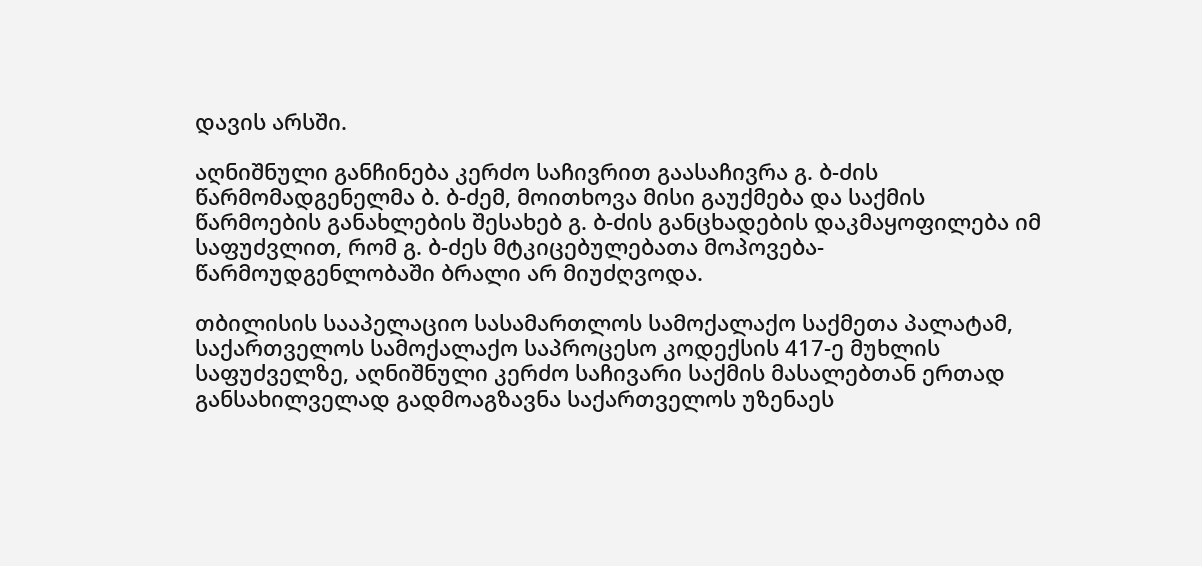დავის არსში.

აღნიშნული განჩინება კერძო საჩივრით გაასაჩივრა გ. ბ-ძის წარმომადგენელმა ბ. ბ-ძემ, მოითხოვა მისი გაუქმება და საქმის წარმოების განახლების შესახებ გ. ბ-ძის განცხადების დაკმაყოფილება იმ საფუძვლით, რომ გ. ბ-ძეს მტკიცებულებათა მოპოვება-წარმოუდგენლობაში ბრალი არ მიუძღვოდა.

თბილისის სააპელაციო სასამართლოს სამოქალაქო საქმეთა პალატამ, საქართველოს სამოქალაქო საპროცესო კოდექსის 417-ე მუხლის საფუძველზე, აღნიშნული კერძო საჩივარი საქმის მასალებთან ერთად განსახილველად გადმოაგზავნა საქართველოს უზენაეს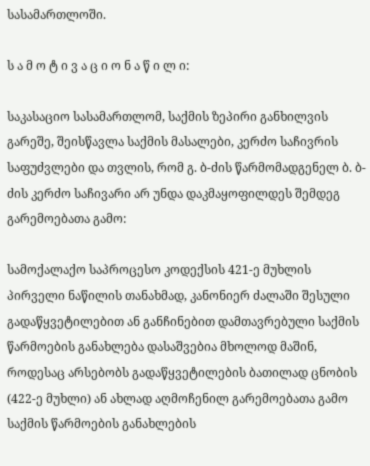სასამართლოში.

ს ა მ ო ტ ი ვ ა ც ი ო ნ ა წ ი ლ ი:

საკასაციო სასამართლომ, საქმის ზეპირი განხილვის გარეშე, შეისწავლა საქმის მასალები, კერძო საჩივრის საფუძვლები და თვლის, რომ გ. ბ-ძის წარმომადგენელ ბ. ბ-ძის კერძო საჩივარი არ უნდა დაკმაყოფილდეს შემდეგ გარემოებათა გამო:

სამოქალაქო საპროცესო კოდექსის 421-ე მუხლის პირველი ნაწილის თანახმად, კანონიერ ძალაში შესული გადაწყვეტილებით ან განჩინებით დამთავრებული საქმის წარმოების განახლება დასაშვებია მხოლოდ მაშინ, როდესაც არსებობს გადაწყვეტილების ბათილად ცნობის (422-ე მუხლი) ან ახლად აღმოჩენილ გარემოებათა გამო საქმის წარმოების განახლების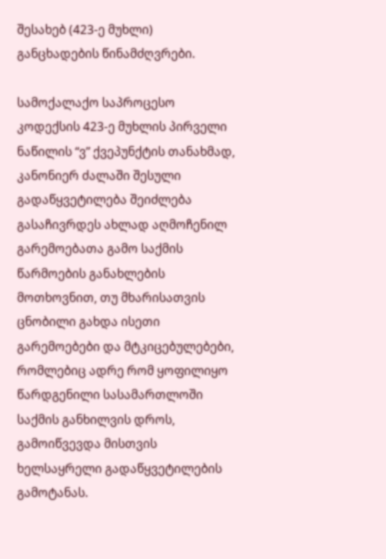შესახებ (423-ე მუხლი) განცხადების წინამძღვრები.

სამოქალაქო საპროცესო კოდექსის 423-ე მუხლის პირველი ნაწილის “ვ” ქვეპუნქტის თანახმად, კანონიერ ძალაში შესული გადაწყვეტილება შეიძლება გასაჩივრდეს ახლად აღმოჩენილ გარემოებათა გამო საქმის წარმოების განახლების მოთხოვნით, თუ მხარისათვის ცნობილი გახდა ისეთი გარემოებები და მტკიცებულებები, რომლებიც ადრე რომ ყოფილიყო წარდგენილი სასამართლოში საქმის განხილვის დროს, გამოიწვევდა მისთვის ხელსაყრელი გადაწყვეტილების გამოტანას.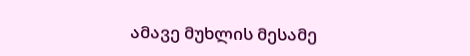ამავე მუხლის მესამე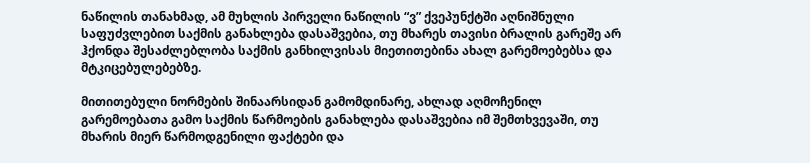ნაწილის თანახმად, ამ მუხლის პირველი ნაწილის “ვ” ქვეპუნქტში აღნიშნული საფუძვლებით საქმის განახლება დასაშვებია, თუ მხარეს თავისი ბრალის გარეშე არ ჰქონდა შესაძლებლობა საქმის განხილვისას მიეთითებინა ახალ გარემოებებსა და მტკიცებულებებზე.

მითითებული ნორმების შინაარსიდან გამომდინარე, ახლად აღმოჩენილ გარემოებათა გამო საქმის წარმოების განახლება დასაშვებია იმ შემთხვევაში, თუ მხარის მიერ წარმოდგენილი ფაქტები და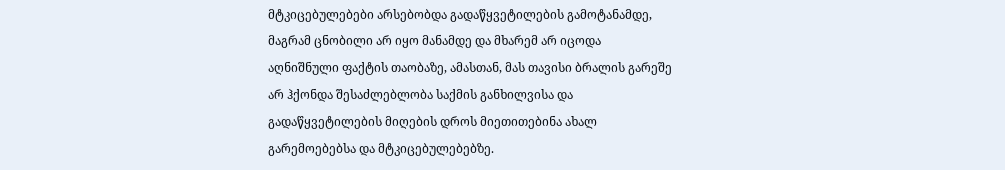მტკიცებულებები არსებობდა გადაწყვეტილების გამოტანამდე, მაგრამ ცნობილი არ იყო მანამდე და მხარემ არ იცოდა აღნიშნული ფაქტის თაობაზე, ამასთან, მას თავისი ბრალის გარეშე არ ჰქონდა შესაძლებლობა საქმის განხილვისა და გადაწყვეტილების მიღების დროს მიეთითებინა ახალ გარემოებებსა და მტკიცებულებებზე.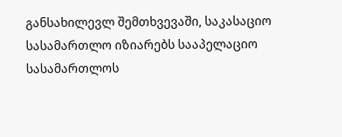განსახილევლ შემთხვევაში, საკასაციო სასამართლო იზიარებს სააპელაციო სასამართლოს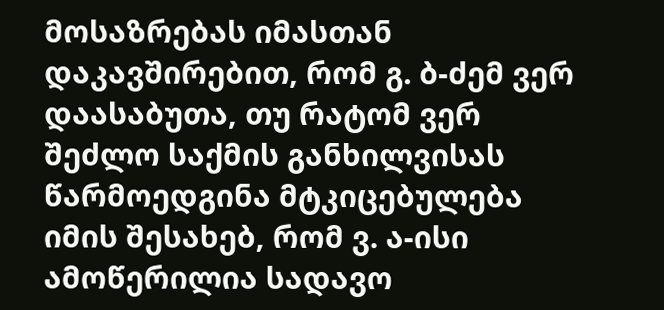მოსაზრებას იმასთან დაკავშირებით, რომ გ. ბ-ძემ ვერ დაასაბუთა, თუ რატომ ვერ შეძლო საქმის განხილვისას წარმოედგინა მტკიცებულება იმის შესახებ, რომ ვ. ა-ისი ამოწერილია სადავო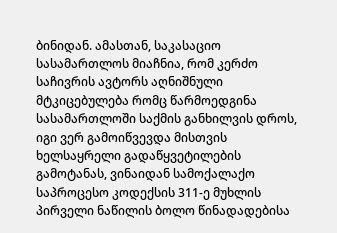ბინიდან. ამასთან, საკასაციო სასამართლოს მიაჩნია, რომ კერძო საჩივრის ავტორს აღნიშნული მტკიცებულება რომც წარმოედგინა სასამართლოში საქმის განხილვის დროს, იგი ვერ გამოიწვევდა მისთვის ხელსაყრელი გადაწყვეტილების გამოტანას, ვინაიდან სამოქალაქო საპროცესო კოდექსის 311-ე მუხლის პირველი ნაწილის ბოლო წინადადებისა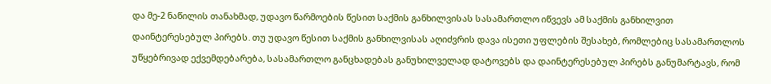და მე-2 ნაწილის თანახმად, უდავო წარმოების წესით საქმის განხილვისას სასამართლო იწვევს ამ საქმის განხილვით დაინტერესებულ პირებს. თუ უდავო წესით საქმის განხილვისას აღიძვრის დავა ისეთი უფლების შესახებ, რომლებიც სასამართლოს უწყებრივად ექვემდებარება, სასამართლო განცხადებას განუხილველად დატოვებს და დაინტერესებულ პირებს განუმარტავს, რომ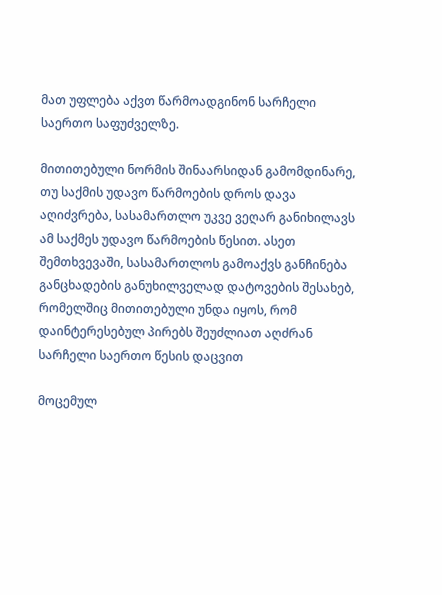მათ უფლება აქვთ წარმოადგინონ სარჩელი საერთო საფუძველზე.

მითითებული ნორმის შინაარსიდან გამომდინარე, თუ საქმის უდავო წარმოების დროს დავა აღიძვრება, სასამართლო უკვე ვეღარ განიხილავს ამ საქმეს უდავო წარმოების წესით. ასეთ შემთხვევაში, სასამართლოს გამოაქვს განჩინება განცხადების განუხილველად დატოვების შესახებ, რომელშიც მითითებული უნდა იყოს, რომ დაინტერესებულ პირებს შეუძლიათ აღძრან სარჩელი საერთო წესის დაცვით

მოცემულ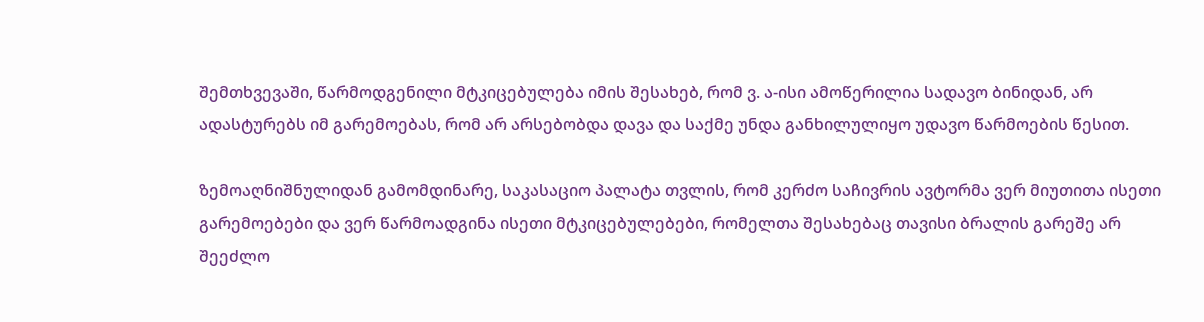შემთხვევაში, წარმოდგენილი მტკიცებულება იმის შესახებ, რომ ვ. ა-ისი ამოწერილია სადავო ბინიდან, არ ადასტურებს იმ გარემოებას, რომ არ არსებობდა დავა და საქმე უნდა განხილულიყო უდავო წარმოების წესით.

ზემოაღნიშნულიდან გამომდინარე, საკასაციო პალატა თვლის, რომ კერძო საჩივრის ავტორმა ვერ მიუთითა ისეთი გარემოებები და ვერ წარმოადგინა ისეთი მტკიცებულებები, რომელთა შესახებაც თავისი ბრალის გარეშე არ შეეძლო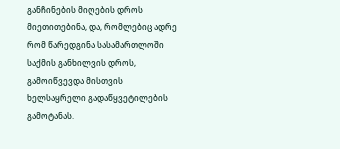განჩინების მიღების დროს მიეთითებინა, და, რომლებიც ადრე რომ წარედგინა სასამართლოში საქმის განხილვის დროს, გამოიწვევდა მისთვის ხელსაყრელი გადაწყვეტილების გამოტანას.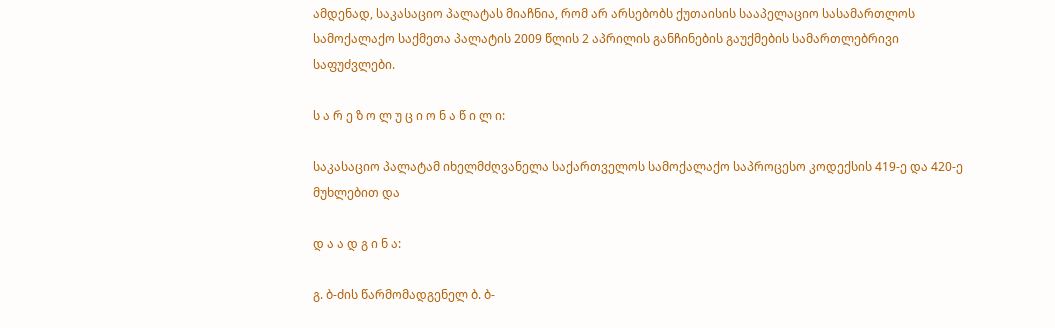ამდენად, საკასაციო პალატას მიაჩნია, რომ არ არსებობს ქუთაისის სააპელაციო სასამართლოს სამოქალაქო საქმეთა პალატის 2009 წლის 2 აპრილის განჩინების გაუქმების სამართლებრივი საფუძვლები.

ს ა რ ე ზ ო ლ უ ც ი ო ნ ა წ ი ლ ი:

საკასაციო პალატამ იხელმძღვანელა საქართველოს სამოქალაქო საპროცესო კოდექსის 419-ე და 420-ე მუხლებით და

დ ა ა დ გ ი ნ ა:

გ. ბ-ძის წარმომადგენელ ბ. ბ-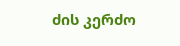ძის კერძო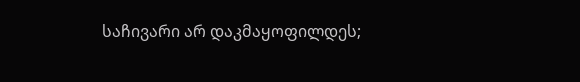საჩივარი არ დაკმაყოფილდეს;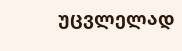უცვლელად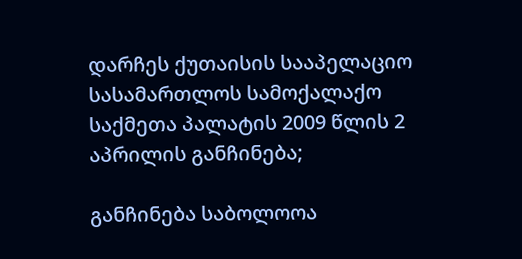დარჩეს ქუთაისის სააპელაციო სასამართლოს სამოქალაქო საქმეთა პალატის 2009 წლის 2 აპრილის განჩინება;

განჩინება საბოლოოა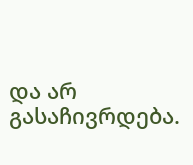და არ გასაჩივრდება.